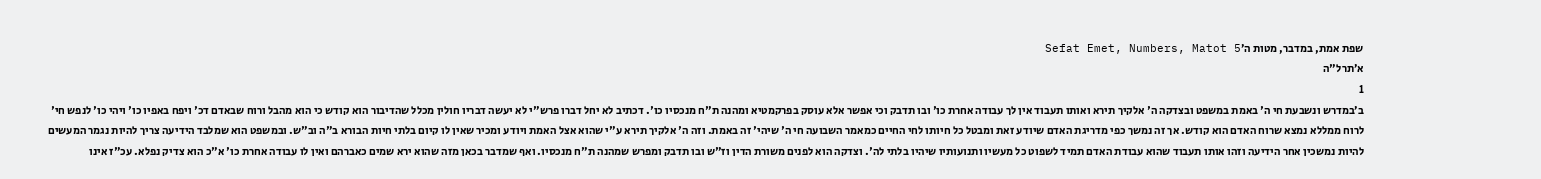שפת אמת, במדבר, מטות ה׳Sefat Emet, Numbers, Matot 5
א׳תרל"ה
1
ב׳במדרש ונשבעת חי ה' באמת במשפט ובצדקה ה' אלקיך תירא ואותו תעבוד אין לך עבודה אחרת כו' ובו תדבק וכי אפשר אלא עוסק בפרקמטיא ומהנה ת"ח מנכסיו כו'. דכתיב לא יחל דברו פרש"י לא יעשה דבריו חולין מכלל שהדיבור הוא קודש כי הוא מהבל ורוח שבאדם דכ' ויפח באפיו כו' ויהי כו' לנפש חי' לרוח ממללא נמצא שרוח האדם הוא קודש. אך זה נמשך כפי מדריגת האדם שיודע זאת ומבטל כל חיותו לחי החיים כמאמר השבועה חי ה' שיהי' זה באמת. וזה ה' אלקיך תירא ע"י שהוא אצל האמת ויודע ומכיר שאין לו קיום בלתי חיות הבורא ב"ה וב"ש. ובמשפט הוא שמלבד הידיעה צריך להיות נגמר המעשים להיות נמשכין אחר הידיעה וזהו אותו תעבוד שהוא עבודת האדם תמיד לשפוט כל מעשיו ותנועותיו שיהיו בלתי לה'. וצדקה הוא לפנים משורת הדין וז"ש ובו תדבק ומפרש שמהנה ת"ח מנכסיו. ואף שמדבר בכאן מזה שהוא ירא שמים כאברהם ואין לו עבודה אחרת כו' א"כ הוא צדיק נפלא. עכ"ז אינו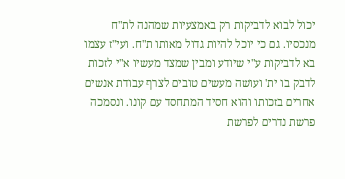יכול לבוא לדביקות רק באמצעיות שמהנה לת"ח מנכסיו. גם כי יוכל להיות גדול מאותו ת"ח. ועי"ז עצמו בא לדביקות ע"י שיודע ומבין שמצד מעשיו א"י לזכות לדבק בו ית' ועושה מעשים טובים לצרף עבודת אנשים אחרים בזכותו והוא חסיד המתחסד עם קונו. ונסמכה פרשת נדרים לפרשת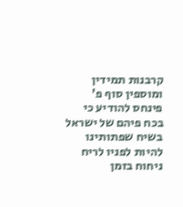קרבנות תמידין ומוספין סוף פ' פינחס להודיע כי בכח פיהם של ישראל בשיח שפתותינו להיות לפניו לריח ניחוח בזמן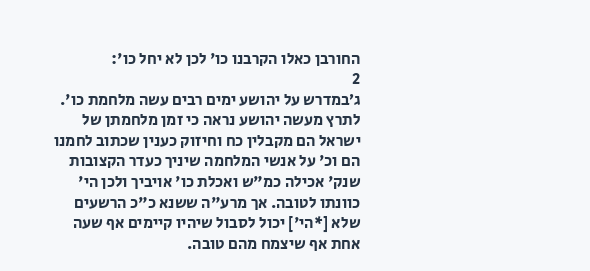החורבן כאלו הקרבנו כו' לכן לא יחל כו':
2
ג׳במדרש על יהושע ימים רבים עשה מלחמת כו'. לתרץ מעשה יהושע נראה כי זמן מלחמתן של ישראל הם מקבלין כח וחיזוק כענין שכתוב לחמנו הם וכ' על אנשי המלחמה שיניך כעדר הקצובות שנק' אכילה כמ"ש ואכלת כו' אויביך ולכן הי' כוונתו לטובה. אך מרע"ה ששנא כ"כ הרשעים שלא [*הי'] יכול לסבול שיהיו קיימים אף שעה אחת אף שיצמח מהם טובה.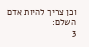וכן צריך להיות אדם השלם:
3